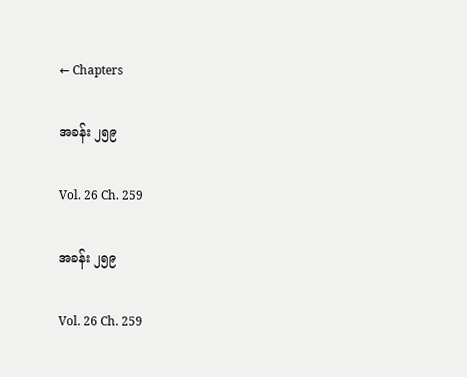← Chapters

အခန်း ၂၅၉

Vol. 26 Ch. 259

အခန်း ၂၅၉

Vol. 26 Ch. 259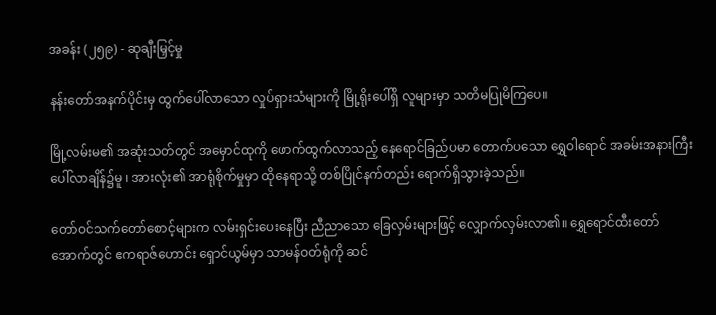အခန်း (၂၅၉) - ဆုချီးမြှင့်မှု

နန်းတော်အနက်ပိုင်းမှ ထွက်ပေါ်လာသော လှုပ်ရှားသံများကို မြို့ရိုးပေါ်ရှိ လူများမှာ သတိမပြုမိကြပေ။

မြို့လမ်းမ၏ အဆုံးသတ်တွင် အမှောင်ထုကို ဖောက်ထွက်လာသည့် နေရောင်ခြည်ပမာ တောက်ပသော ရွှေဝါရောင် အခမ်းအနားကြီး ပေါ်လာချိန်၌မူ ၊ အားလုံး၏ အာရုံစိုက်မှုမှာ ထိုနေရာသို့ တစ်ပြိုင်နက်တည်း ရောက်ရှိသွားခဲ့သည်။

တော်ဝင်သက်တော်စောင့်များက လမ်းရှင်းပေးနေပြီး ညီညာသော ခြေလှမ်းများဖြင့် လျှောက်လှမ်းလာ၏။ ရွှေရောင်ထီးတော်အောက်တွင် ဧကရာဇ်ဟောင်း ရှောင်ယွမ်မှာ သာမန်ဝတ်ရုံကို ဆင်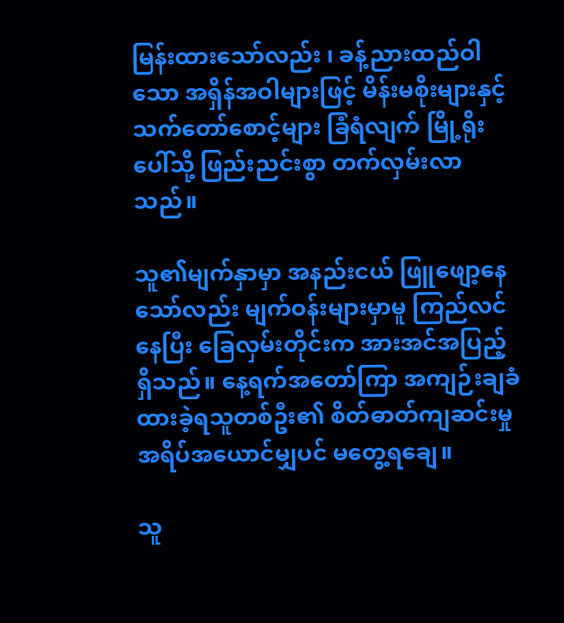မြန်းထားသော်လည်း ၊ ခန့်ညားထည်ဝါသော အရှိန်အဝါများဖြင့် မိန်းမစိုးများနှင့် သက်တော်စောင့်များ ခြံရံလျက် မြို့ရိုးပေါ်သို့ ဖြည်းညင်းစွာ တက်လှမ်းလာသည်။

သူ၏မျက်နှာမှာ အနည်းငယ် ဖြူဖျော့နေသော်လည်း မျက်ဝန်းများမှာမူ ကြည်လင်နေပြီး ခြေလှမ်းတိုင်းက အားအင်အပြည့်ရှိသည်။ နေ့ရက်အတော်ကြာ အကျဉ်းချခံထားခဲ့ရသူတစ်ဦး၏ စိတ်ဓာတ်ကျဆင်းမှု အရိပ်အယောင်မျှပင် မတွေ့ရချေ။

သူ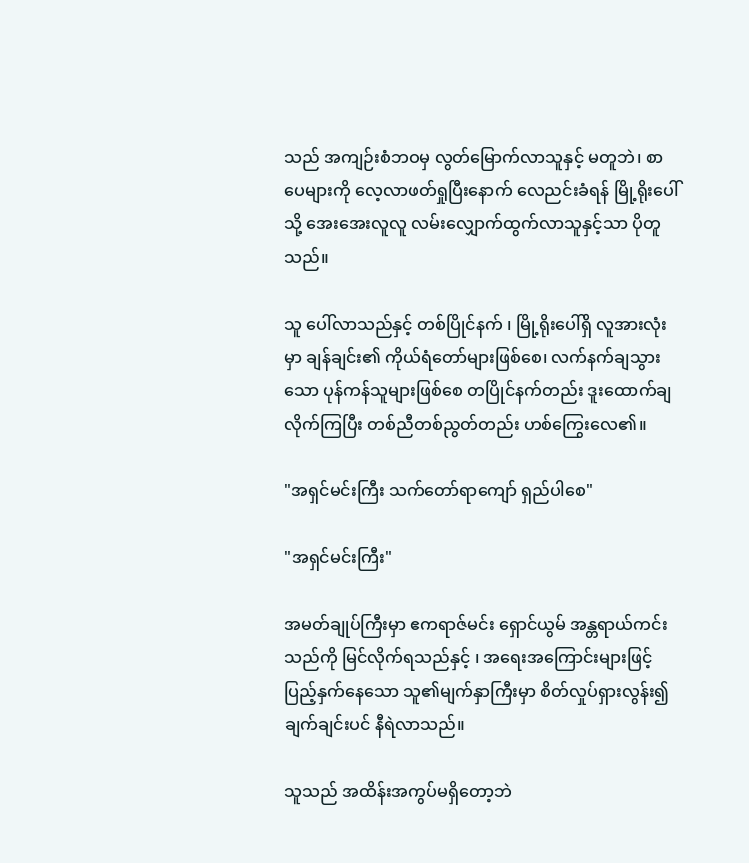သည် အကျဉ်းစံဘဝမှ လွတ်မြောက်လာသူနှင့် မတူဘဲ၊ စာပေများကို လေ့လာဖတ်ရှုပြီးနောက် လေညင်းခံရန် မြို့ရိုးပေါ်သို့ အေးအေးလူလူ လမ်းလျှောက်ထွက်လာသူနှင့်သာ ပိုတူသည်။

သူ ပေါ်လာသည်နှင့် တစ်ပြိုင်နက် ၊ မြို့ရိုးပေါ်ရှိ လူအားလုံးမှာ ချန်ချင်း၏ ကိုယ်ရံတော်များဖြစ်စေ၊ လက်နက်ချသွားသော ပုန်ကန်သူများဖြစ်စေ တပြိုင်နက်တည်း ဒူးထောက်ချလိုက်ကြပြီး တစ်ညီတစ်ညွတ်တည်း ဟစ်ကြွေးလေ၏။

"အရှင်မင်းကြီး သက်တော်ရာကျော် ရှည်ပါစေ"

"အရှင်မင်းကြီး"

အမတ်ချုပ်ကြီးမှာ ဧကရာဇ်မင်း ရှောင်ယွမ် အန္တရာယ်ကင်းသည်ကို မြင်လိုက်ရသည်နှင့် ၊ အရေးအကြောင်းများဖြင့် ပြည့်နှက်နေသော သူ၏မျက်နှာကြီးမှာ စိတ်လှုပ်ရှားလွန်း၍ ချက်ချင်းပင် နီရဲလာသည်။

သူသည် အထိန်းအကွပ်မရှိတော့ဘဲ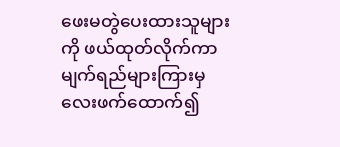ဖေးမတွဲပေးထားသူများကို ဖယ်ထုတ်လိုက်ကာ မျက်ရည်များကြားမှ လေးဖက်ထောက်၍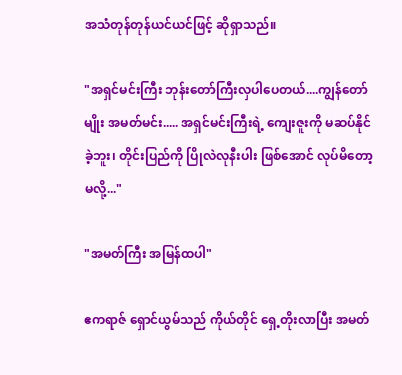အသံတုန်တုန်ယင်ယင်ဖြင့် ဆိုရှာသည်။

"အရှင်မင်းကြီး ဘုန်းတော်ကြီးလှပါပေတယ်....ကျွန်တော်မျိုး အမတ်မင်း..... အရှင်မင်းကြီးရဲ့ ကျေးဇူးကို မဆပ်နိုင်ခဲ့ဘူး၊ တိုင်းပြည်ကို ပြိုလဲလုနီးပါး ဖြစ်အောင် လုပ်မိတော့မလို့..."

"အမတ်ကြီး အမြန်ထပါ"

ဧကရာဇ် ရှောင်ယွမ်သည် ကိုယ်တိုင် ရှေ့တိုးလာပြီး အမတ်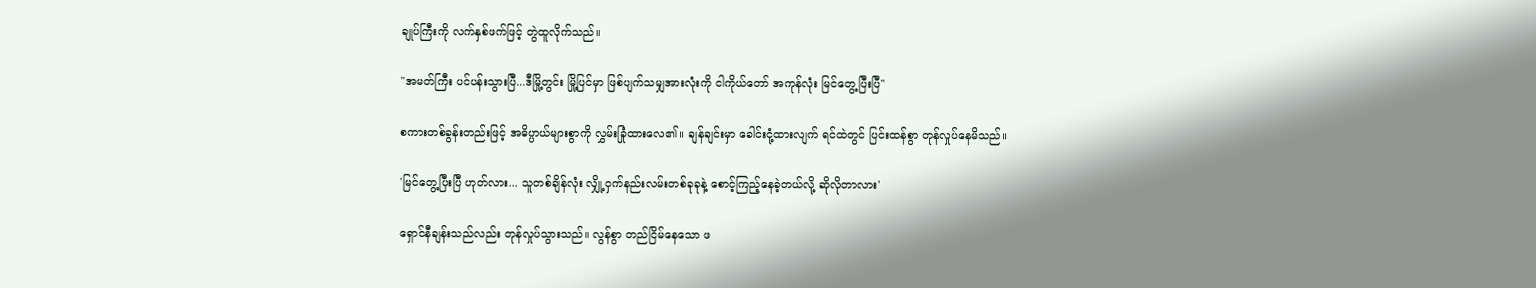ချုပ်ကြီးကို လက်နှစ်ဖက်ဖြင့် တွဲထူလိုက်သည်။

"အမတ်ကြီး ပင်ပန်းသွားပြီ...ဒီမြို့တွင်း မြို့ပြင်မှာ ဖြစ်ပျက်သမျှအားလုံးကို ငါကိုယ်တော် အကုန်လုံး မြင်တွေ့ပြီးပြီ"

စကားတစ်ခွန်းတည်းဖြင့် အဓိပ္ပာယ်များစွာကို လွှမ်းခြုံထားလေ၏။ ချန်ချင်းမှာ ခေါင်းငုံ့ထားလျက် ရင်ထဲတွင် ပြင်းထန်စွာ တုန်လှုပ်နေမိသည်။

'မြင်တွေ့ပြီးပြီ ဟုတ်လား... သူတစ်ချိန်လုံး လျှို့ဝှက်နည်းလမ်းတစ်ခုခုနဲ့ စောင့်ကြည့်နေခဲ့တယ်လို့ ဆိုလိုတာလား'

ရှောင်နီချန်းသည်လည်း တုန်လှုပ်သွားသည်။ လွန်စွာ တည်ငြိမ်နေသော ဖ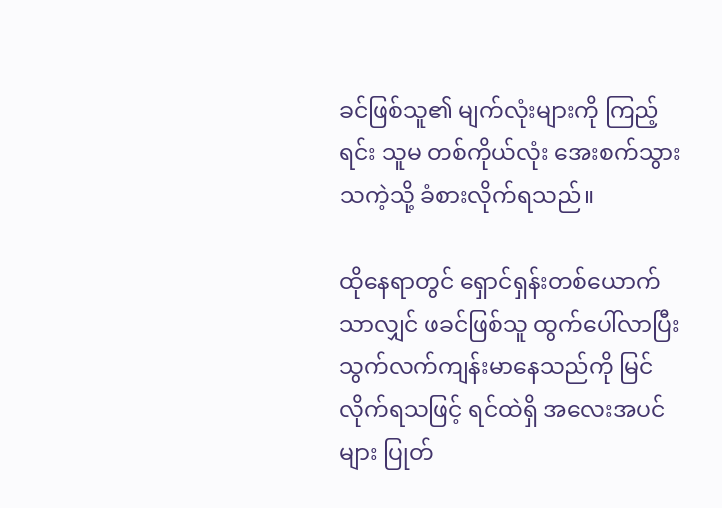ခင်ဖြစ်သူ၏ မျက်လုံးများကို ကြည့်ရင်း သူမ တစ်ကိုယ်လုံး အေးစက်သွားသကဲ့သို့ ခံစားလိုက်ရသည်။

ထိုနေရာတွင် ရှောင်ရှန်းတစ်ယောက်သာလျှင် ဖခင်ဖြစ်သူ ထွက်ပေါ်လာပြီး သွက်လက်ကျန်းမာနေသည်ကို မြင်လိုက်ရသဖြင့် ရင်ထဲရှိ အလေးအပင်များ ပြုတ်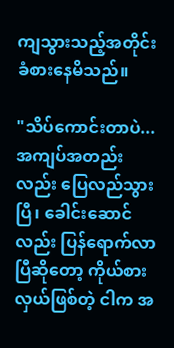ကျသွားသည့်အတိုင်း ခံစားနေမိသည်။

"သိပ်ကောင်းတာပဲ...အကျပ်အတည်းလည်း ပြေလည်သွားပြီ၊ ခေါင်းဆောင်လည်း ပြန်ရောက်လာပြီဆိုတော့ ကိုယ်စားလှယ်ဖြစ်တဲ့ ငါက အ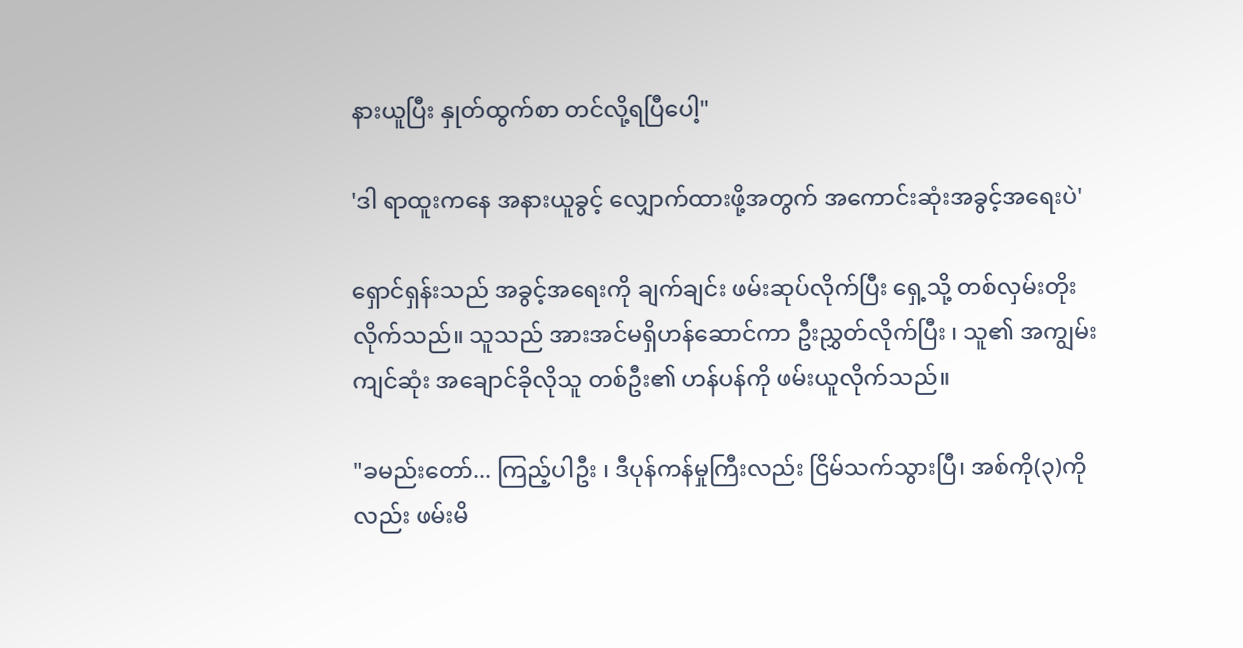နားယူပြီး နှုတ်ထွက်စာ တင်လို့ရပြီပေါ့"

'ဒါ ရာထူးကနေ အနားယူခွင့် လျှောက်ထားဖို့အတွက် အကောင်းဆုံးအခွင့်အရေးပဲ'

ရှောင်ရှန်းသည် အခွင့်အရေးကို ချက်ချင်း ဖမ်းဆုပ်လိုက်ပြီး ရှေ့သို့ တစ်လှမ်းတိုးလိုက်သည်။ သူသည် အားအင်မရှိဟန်ဆောင်ကာ ဦးညွှတ်လိုက်ပြီး ၊ သူ၏ အကျွမ်းကျင်ဆုံး အချောင်ခိုလိုသူ တစ်ဦး၏ ဟန်ပန်ကို ဖမ်းယူလိုက်သည်။

"ခမည်းတော်... ကြည့်ပါဦး ၊ ဒီပုန်ကန်မှုကြီးလည်း ငြိမ်သက်သွားပြီ၊ အစ်ကို(၃)ကိုလည်း ဖမ်းမိ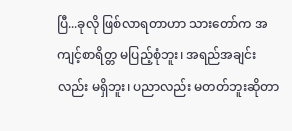ပြီ...ခုလို ဖြစ်လာရတာဟာ သားတော်က အကျင့်စာရိတ္တ မပြည့်စုံဘူး၊ အရည်အချင်းလည်း မရှိဘူး၊ ပညာလည်း မတတ်ဘူးဆိုတာ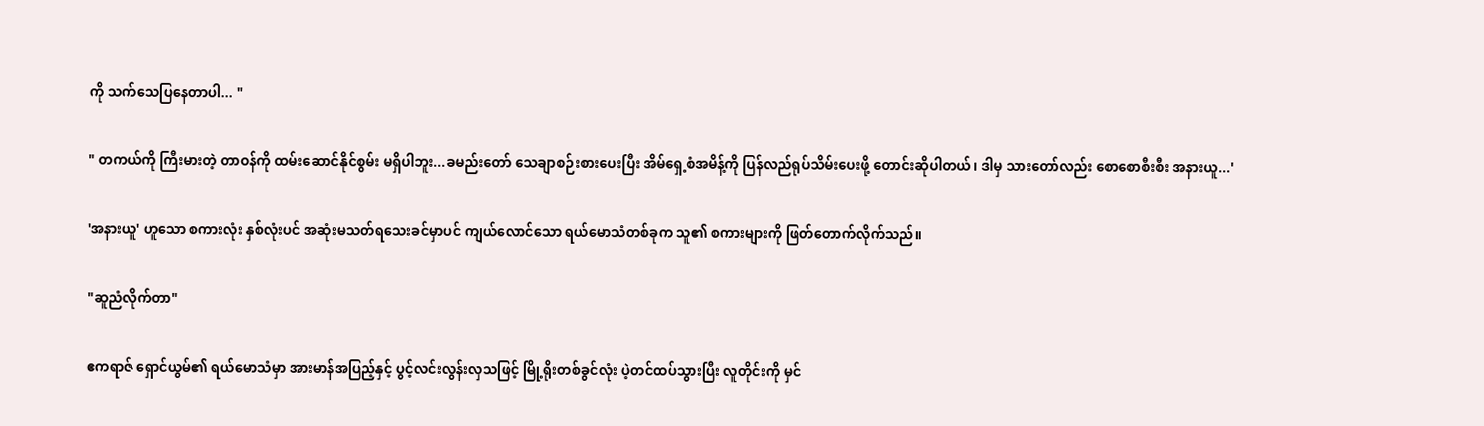ကို သက်သေပြနေတာပါ... "

" တကယ်ကို ကြီးမားတဲ့ တာဝန်ကို ထမ်းဆောင်နိုင်စွမ်း မရှိပါဘူး...ခမည်းတော် သေချာစဉ်းစားပေးပြီး အိမ်ရှေ့စံအမိန့်ကို ပြန်လည်ရုပ်သိမ်းပေးဖို့ တောင်းဆိုပါတယ်၊ ဒါမှ သားတော်လည်း စောစောစီးစီး အနားယူ...'

'အနားယူ' ဟူသော စကားလုံး နှစ်လုံးပင် အဆုံးမသတ်ရသေးခင်မှာပင် ကျယ်လောင်သော ရယ်မောသံတစ်ခုက သူ၏ စကားများကို ဖြတ်တောက်လိုက်သည်။

"ဆူညံလိုက်တာ"

ဧကရာဇ် ရှောင်ယွမ်၏ ရယ်မောသံမှာ အားမာန်အပြည့်နှင့် ပွင့်လင်းလွန်းလှသဖြင့် မြို့ရိုးတစ်ခွင်လုံး ပဲ့တင်ထပ်သွားပြီး လူတိုင်းကို မှင်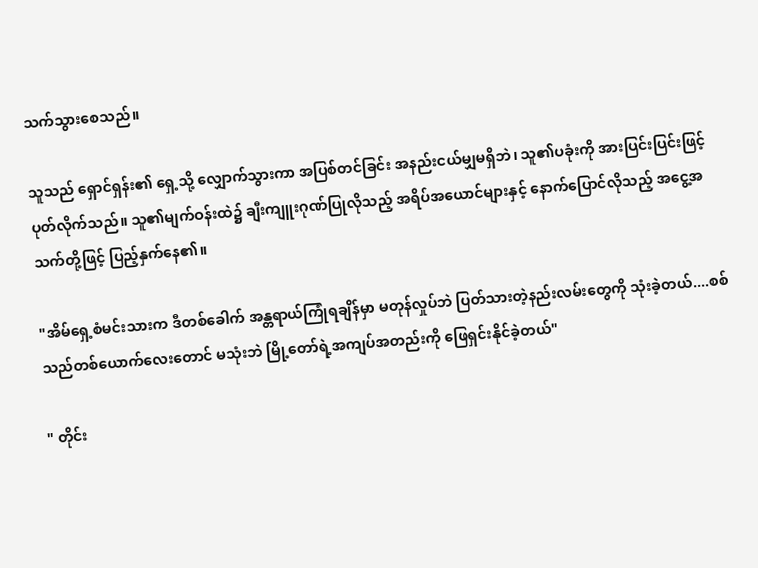သက်သွားစေသည်။

သူသည် ရှောင်ရှန်း၏ ရှေ့သို့ လျှောက်သွားကာ အပြစ်တင်ခြင်း အနည်းငယ်မျှမရှိဘဲ၊ သူ၏ပခုံးကို အားပြင်းပြင်းဖြင့် ပုတ်လိုက်သည်။ သူ၏မျက်ဝန်းထဲ၌ ချီးကျူးဂုဏ်ပြုလိုသည့် အရိပ်အယောင်များနှင့် နောက်ပြောင်လိုသည့် အငွေ့အသက်တို့ဖြင့် ပြည့်နှက်နေ၏။

"အိမ်ရှေ့စံမင်းသားက ဒီတစ်ခေါက် အန္တရာယ်ကြုံရချိန်မှာ မတုန်လှုပ်ဘဲ ပြတ်သားတဲ့နည်းလမ်းတွေကို သုံးခဲ့တယ်....စစ်သည်တစ်ယောက်လေးတောင် မသုံးဘဲ မြို့တော်ရဲ့အကျပ်အတည်းကို ဖြေရှင်းနိုင်ခဲ့တယ်"

" တိုင်း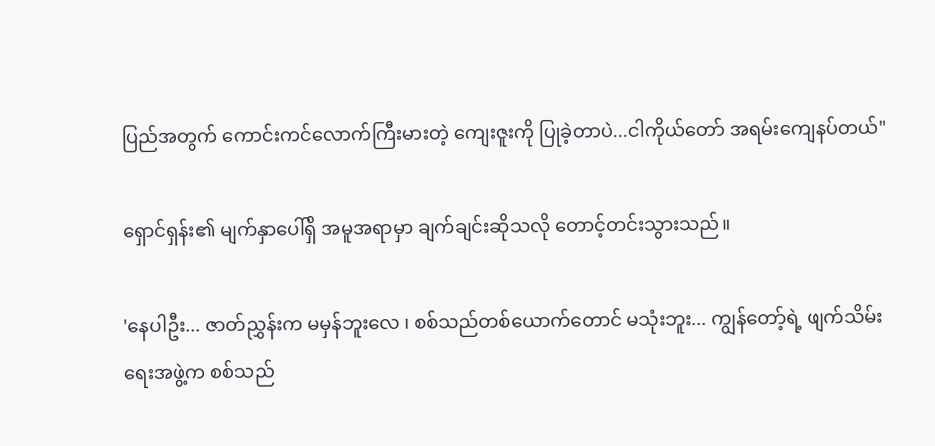ပြည်အတွက် ကောင်းကင်လောက်ကြီးမားတဲ့ ကျေးဇူးကို ပြုခဲ့တာပဲ...ငါကိုယ်တော် အရမ်းကျေနပ်တယ်"

ရှောင်ရှန်း၏ မျက်နှာပေါ်ရှိ အမူအရာမှာ ချက်ချင်းဆိုသလို တောင့်တင်းသွားသည်။

'နေပါဦး... ဇာတ်ညွှန်းက မမှန်ဘူးလေ ၊ စစ်သည်တစ်ယောက်တောင် မသုံးဘူး... ကျွန်တော့်ရဲ့ ဖျက်သိမ်းရေးအဖွဲ့က စစ်သည်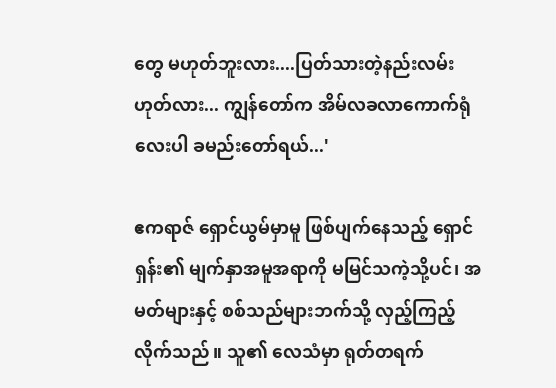တွေ မဟုတ်ဘူးလား....ပြတ်သားတဲ့နည်းလမ်း ဟုတ်လား... ကျွန်တော်က အိမ်လခလာကောက်ရုံလေးပါ ခမည်းတော်ရယ်...'

ဧကရာဇ် ရှောင်ယွမ်မှာမူ ဖြစ်ပျက်နေသည့် ရှောင်ရှန်း၏ မျက်နှာအမူအရာကို မမြင်သကဲ့သို့ပင်၊ အမတ်များနှင့် စစ်သည်များဘက်သို့ လှည့်ကြည့်လိုက်သည်။ သူ၏ လေသံမှာ ရုတ်တရက်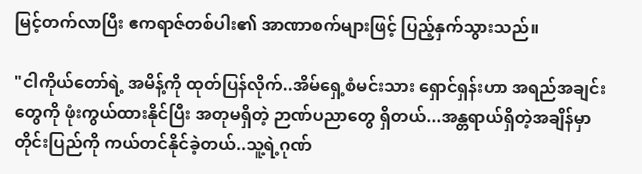မြင့်တက်လာပြီး ဧကရာဇ်တစ်ပါး၏ အာဏာစက်များဖြင့် ပြည့်နှက်သွားသည်။

"ငါကိုယ်တော်ရဲ့ အမိန့်ကို ထုတ်ပြန်လိုက်..အိမ်ရှေ့စံမင်းသား ရှောင်ရှန်းဟာ အရည်အချင်းတွေကို ဖုံးကွယ်ထားနိုင်ပြီး အတုမရှိတဲ့ ဉာဏ်ပညာတွေ ရှိတယ်...အန္တရာယ်ရှိတဲ့အချိန်မှာ တိုင်းပြည်ကို ကယ်တင်နိုင်ခဲ့တယ်..သူ့ရဲ့ဂုဏ်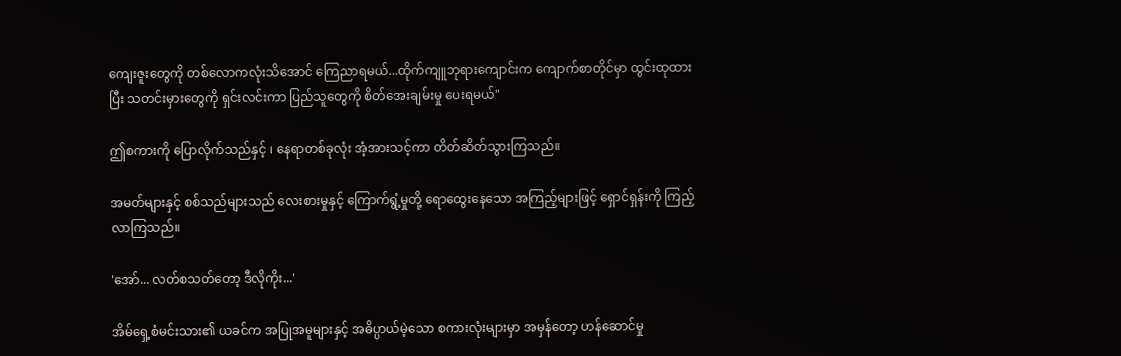ကျေးဇူးတွေကို တစ်လောကလုံးသိအောင် ကြေညာရမယ်...ထိုက်ကျူဘုရားကျောင်းက ကျောက်စာတိုင်မှာ ထွင်းထုထားပြီး သတင်းမှားတွေကို ရှင်းလင်းကာ ပြည်သူတွေကို စိတ်အေးချမ်းမှု ပေးရမယ်"

ဤစကားကို ပြောလိုက်သည်နှင့် ၊ နေရာတစ်ခုလုံး အံ့အားသင့်ကာ တိတ်ဆိတ်သွားကြသည်။

အမတ်များနှင့် စစ်သည်များသည် လေးစားမှုနှင့် ကြောက်ရွံ့မှုတို့ ရောထွေးနေသော အကြည့်များဖြင့် ရှောင်ရှန်းကို ကြည့်လာကြသည်။

'အော်... လတ်စသတ်တော့ ဒီလိုကိုး...'

အိမ်ရှေ့စံမင်းသား၏ ယခင်က အပြုအမူများနှင့် အဓိပ္ပာယ်မဲ့သော စကားလုံးများမှာ အမှန်တော့ ဟန်ဆောင်မှု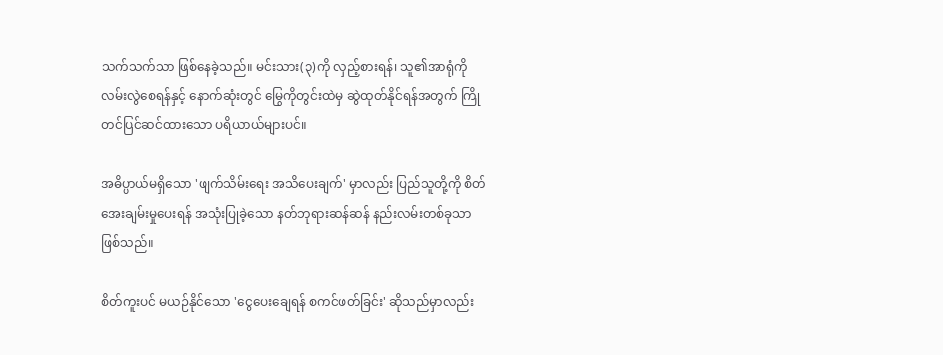သက်သက်သာ ဖြစ်နေခဲ့သည်။ မင်းသား(၃)ကို လှည့်စားရန်၊ သူ၏အာရုံကို လမ်းလွဲစေရန်နှင့် နောက်ဆုံးတွင် မြွေကိုတွင်းထဲမှ ဆွဲထုတ်နိုင်ရန်အတွက် ကြိုတင်ပြင်ဆင်ထားသော ပရိယာယ်များပင်။

အဓိပ္ပာယ်မရှိသော 'ဖျက်သိမ်းရေး အသိပေးချက်' မှာလည်း ပြည်သူတို့ကို စိတ်အေးချမ်းမှုပေးရန် အသုံးပြုခဲ့သော နတ်ဘုရားဆန်ဆန် နည်းလမ်းတစ်ခုသာ ဖြစ်သည်။

စိတ်ကူးပင် မယဉ်နိုင်သော 'ငွေပေးချေရန် စကင်ဖတ်ခြင်း' ဆိုသည်မှာလည်း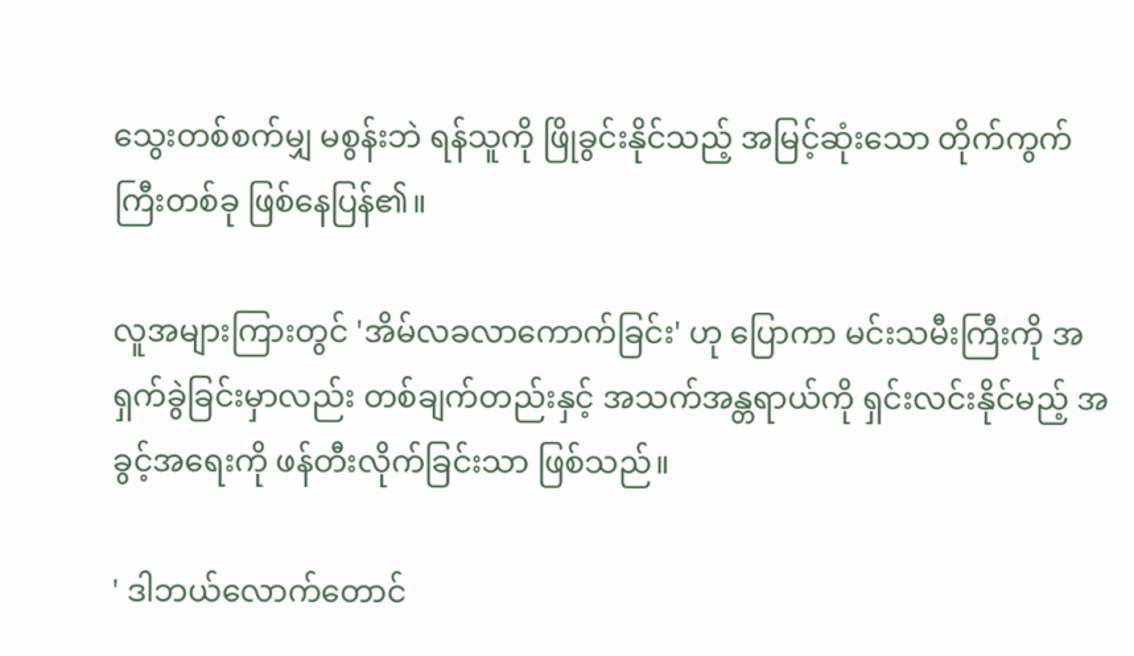သွေးတစ်စက်မျှ မစွန်းဘဲ ရန်သူကို ဖြိုခွင်းနိုင်သည့် အမြင့်ဆုံးသော တိုက်ကွက်ကြီးတစ်ခု ဖြစ်နေပြန်၏။

လူအများကြားတွင် 'အိမ်လခလာကောက်ခြင်း' ဟု ပြောကာ မင်းသမီးကြီးကို အရှက်ခွဲခြင်းမှာလည်း တစ်ချက်တည်းနှင့် အသက်အန္တရာယ်ကို ရှင်းလင်းနိုင်မည့် အခွင့်အရေးကို ဖန်တီးလိုက်ခြင်းသာ ဖြစ်သည်။

' ဒါဘယ်လောက်တောင်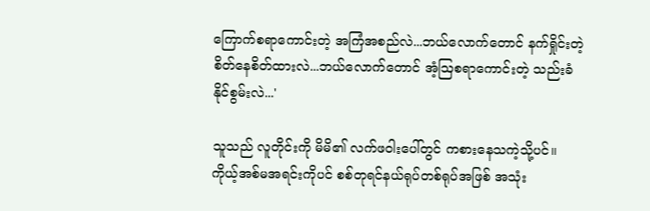ကြောက်စရာကောင်းတဲ့ အကြံအစည်လဲ...ဘယ်လောက်တောင် နက်ရှိုင်းတဲ့ စိတ်နေစိတ်ထားလဲ...ဘယ်လောက်တောင် အံ့ဩစရာကောင်းတဲ့ သည်းခံနိုင်စွမ်းလဲ...'

သူသည် လူတိုင်းကို မိမိ၏ လက်ဖဝါးပေါ်တွင် ကစားနေသကဲ့သို့ပင်။ ကိုယ့်အစ်မအရင်းကိုပင် စစ်တုရင်နယ်ရုပ်တစ်ရုပ်အဖြစ် အသုံး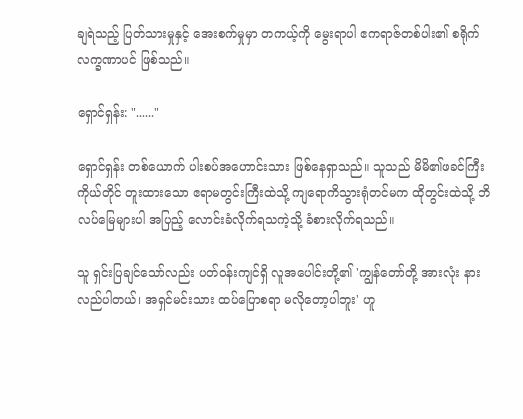ချရဲသည့် ပြတ်သားမှုနှင့် အေးစက်မှုမှာ တကယ့်ကို မွေးရာပါ ဧကရာဇ်တစ်ပါး၏ စရိုက်လက္ခဏာပင် ဖြစ်သည်။

ရှောင်ရှန်း: "......"

ရှောင်ရှန်း တစ်ယောက် ပါးစပ်အဟောင်းသား ဖြစ်နေရှာသည်။ သူသည် မိမိ၏ဖခင်ကြီး ကိုယ်တိုင် တူးထားသော ဧရာမတွင်းကြီးထဲသို့ ကျရောကိသွားရုံတင်မက ထိုတွင်းထဲသို့ ဘိလပ်မြေများပါ အပြည့် လောင်းခံလိုက်ရသကဲ့သို့ ခံစားလိုက်ရသည်။

သူ ရှင်းပြချင်သော်လည်း ပတ်ဝန်းကျင်ရှိ လူအပေါင်းတို့၏ 'ကျွန်တော်တို့ အားလုံး နားလည်ပါတယ်၊ အရှင်မင်းသား ထပ်ပြောစရာ မလိုတော့ပါဘူး' ဟူ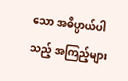သော အဓိပ္ပာယ်ပါသည့် အကြည့်များ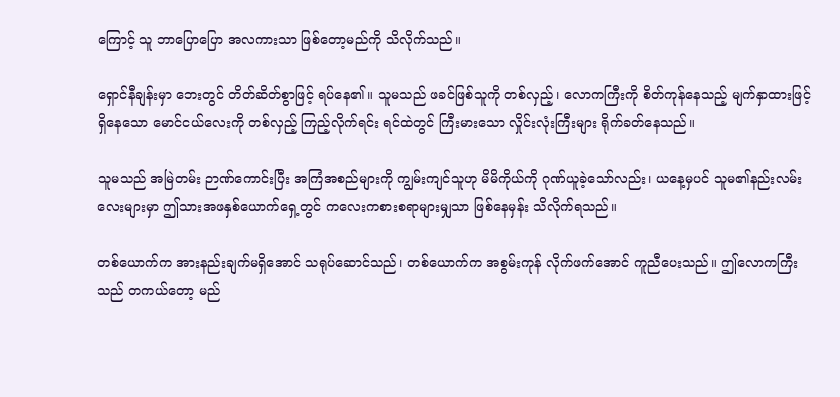ကြောင့် သူ ဘာပြောပြော အလကားသာ ဖြစ်တော့မည်ကို သိလိုက်သည်။

ရှောင်နီချန်းမှာ ဘေးတွင် တိတ်ဆိတ်စွာဖြင့် ရပ်နေ၏။ သူမသည် ဖခင်ဖြစ်သူကို တစ်လှည့်၊ လောကကြီးကို စိတ်ကုန်နေသည့် မျက်နှာထားဖြင့် ရှိနေသော မောင်ငယ်လေးကို တစ်လှည့် ကြည့်လိုက်ရင်း ရင်ထဲတွင် ကြီးမားသော လှိုင်းလုံးကြီးများ ရိုက်ခတ်နေသည်။

သူမသည် အမြဲတမ်း ဉာဏ်ကောင်းပြီး အကြံအစည်များကို ကျွမ်းကျင်သူဟု မိမိကိုယ်ကို ဂုဏ်ယူခဲ့သော်လည်း၊ ယနေ့မှပင် သူမ၏နည်းလမ်းလေးများမှာ ဤသားအဖနှစ်ယောက်ရှေ့တွင် ကလေးကစားစရာများမျှသာ ဖြစ်နေမှန်း သိလိုက်ရသည်။

တစ်ယောက်က အားနည်းချက်မရှိအောင် သရုပ်ဆောင်သည်၊ တစ်ယောက်က အစွမ်းကုန် လိုက်ဖက်အောင် ကူညီပေးသည်။ ဤလောကကြီးသည် တကယ်တော့ မည်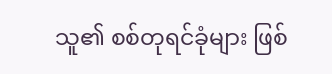သူ၏ စစ်တုရင်ခုံများ ဖြစ်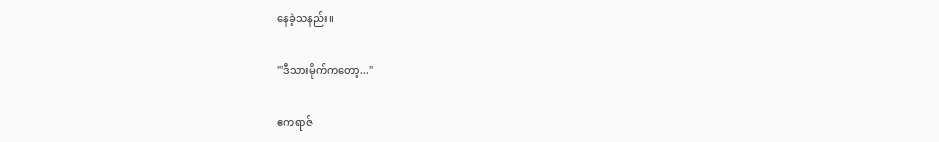နေခဲ့သနည်း။

"'ဒီသားမိုက်ကတော့..."

ဧကရာဇ်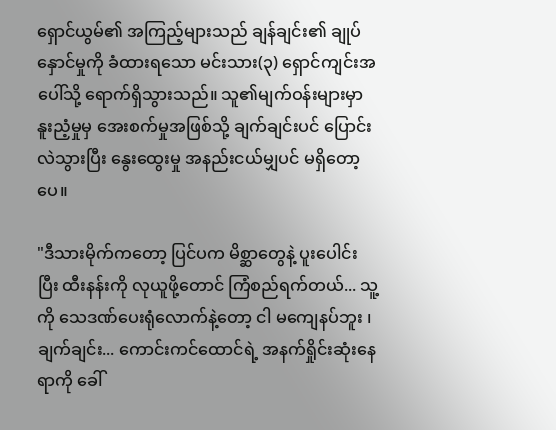ရှောင်ယွမ်၏ အကြည့်များသည် ချန်ချင်း၏ ချုပ်နှောင်မှုကို ခံထားရသော မင်းသား(၃) ရှောင်ကျင်းအပေါ်သို့ ရောက်ရှိသွားသည်။ သူ၏မျက်ဝန်းများမှာ နူးညံ့မှုမှ အေးစက်မှုအဖြစ်သို့ ချက်ချင်းပင် ပြောင်းလဲသွားပြီး နွေးထွေးမှု အနည်းငယ်မျှပင် မရှိတော့ပေ။

"ဒီသားမိုက်ကတော့ ပြင်ပက မိစ္ဆာတွေနဲ့ ပူးပေါင်းပြီး ထီးနန်းကို လုယူဖို့တောင် ကြံစည်ရက်တယ်... သူ့ကို သေဒဏ်ပေးရုံလောက်နဲ့တော့ ငါ မကျေနပ်ဘူး ၊ ချက်ချင်း... ကောင်းကင်ထောင်ရဲ့ အနက်ရှိုင်းဆုံးနေရာကို ခေါ်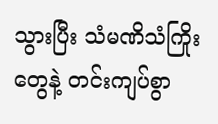သွားပြီး သံမဏိသံကြိုးတွေနဲ့ တင်းကျပ်စွာ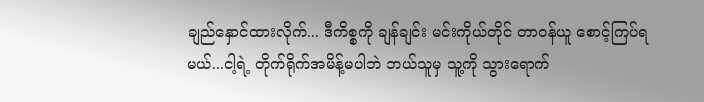ချည်နှောင်ထားလိုက်... ဒီကိစ္စကို ချန်ချင်း မင်းကိုယ်တိုင် တာဝန်ယူ စောင့်ကြပ်ရမယ်...ငါ့ရဲ့ တိုက်ရိုက်အမိန့်မပါဘဲ ဘယ်သူမှ သူ့ကို သွားရောက်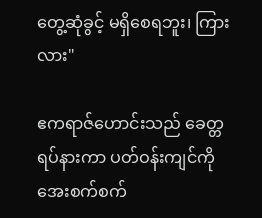တွေ့ဆုံခွင့် မရှိစေရဘူး၊ ကြားလား"

ဧကရာဇ်ဟောင်းသည် ခေတ္တရပ်နားကာ ပတ်ဝန်းကျင်ကို အေးစက်စက်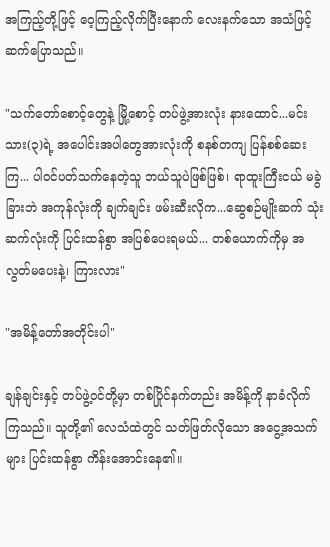အကြည့်တို့ဖြင့် ဝေ့ကြည့်လိုက်ပြီးနောက် လေးနက်သော အသံဖြင့် ဆက်ပြောသည်။

"သက်တော်စောင့်တွေနဲ့ မြို့စောင့် တပ်ဖွဲ့အားလုံး နားထောင်...မင်းသား(၃)ရဲ့ အပေါင်းအပါတွေအားလုံးကို စနစ်တကျ ပြန်စစ်ဆေးကြ... ပါဝင်ပတ်သက်နေတဲ့သူ ဘယ်သူပဲဖြစ်ဖြစ်၊ ရာထူးကြီးငယ် မခွဲခြားဘဲ အကုန်လုံးကို ချက်ချင်း ဖမ်းဆီးလိုက...ဆွေစဉ်မျိုးဆက် သုံးဆက်လုံးကို ပြင်းထန်စွာ အပြစ်ပေးရမယ်... တစ်ယောက်ကိုမှ အလွတ်မပေးနဲ့၊ ကြားလား"

"အမိန့်တော်အတိုင်းပါ"

ချန်ချင်းနှင့် တပ်ဖွဲ့ဝင်တို့မှာ တစ်ပြိုင်နက်တည်း အမိန့်ကို နာခံလိုက်ကြသည်။ သူတို့၏ လေသံထဲတွင် သတ်ဖြတ်လိုသော အငွေ့အသက်များ ပြင်းထန်စွာ ကိန်းအောင်းနေ၏။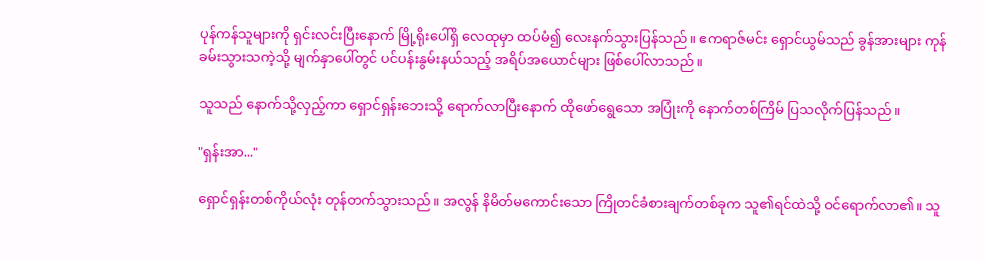ပုန်ကန်သူများကို ရှင်းလင်းပြီးနောက် မြို့ရိုးပေါ်ရှိ လေထုမှာ ထပ်မံ၍ လေးနက်သွားပြန်သည်။ ဧကရာဇ်မင်း ရှောင်ယွမ်သည် ခွန်အားများ ကုန်ခမ်းသွားသကဲ့သို့ မျက်နှာပေါ်တွင် ပင်ပန်းနွမ်းနယ်သည့် အရိပ်အယောင်များ ဖြစ်ပေါ်လာသည်။

သူသည် နောက်သို့လှည့်ကာ ရှောင်ရှန်းဘေးသို့ ရောက်လာပြီးနောက် ထိုဖော်ရွေသော အပြုံးကို နောက်တစ်ကြိမ် ပြသလိုက်ပြန်သည်။

"ရှန်းအာ..."

ရှောင်ရှန်းတစ်ကိုယ်လုံး တုန်တက်သွားသည်။ အလွန် နိမိတ်မကောင်းသော ကြိုတင်ခံစားချက်တစ်ခုက သူ၏ရင်ထဲသို့ ဝင်ရောက်လာ၏။ သူ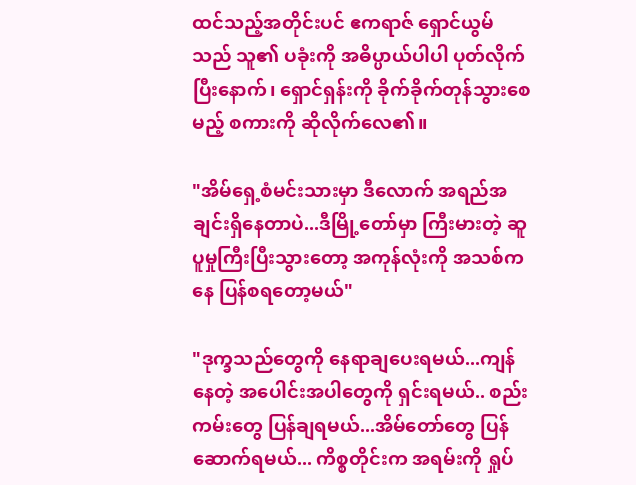ထင်သည့်အတိုင်းပင် ဧကရာဇ် ရှောင်ယွမ်သည် သူ၏ ပခုံးကို အဓိပ္ပာယ်ပါပါ ပုတ်လိုက်ပြီးနောက်၊ ရှောင်ရှန်းကို ခိုက်ခိုက်တုန်သွားစေမည့် စကားကို ဆိုလိုက်လေ၏။

"အိမ်ရှေ့စံမင်းသားမှာ ဒီလောက် အရည်အချင်းရှိနေတာပဲ...ဒီမြို့တော်မှာ ကြီးမားတဲ့ ဆူပူမှုကြီးပြီးသွားတော့ အကုန်လုံးကို အသစ်ကနေ ပြန်စရတော့မယ်"

"ဒုက္ခသည်တွေကို နေရာချပေးရမယ်...ကျန်နေတဲ့ အပေါင်းအပါတွေကို ရှင်းရမယ်.. စည်းကမ်းတွေ ပြန်ချရမယ်...အိမ်တော်တွေ ပြန်ဆောက်ရမယ်... ကိစ္စတိုင်းက အရမ်းကို ရှုပ်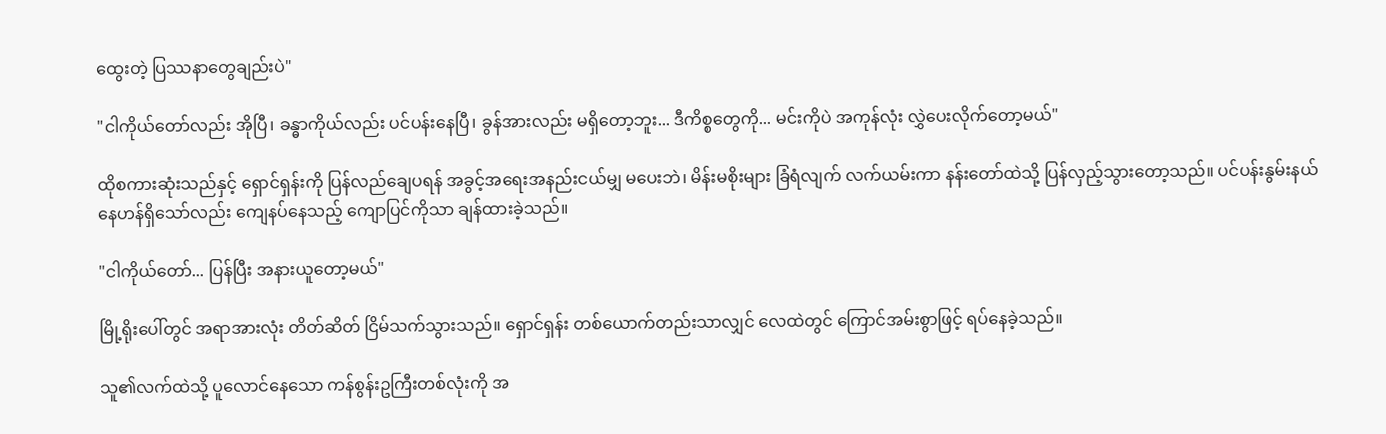ထွေးတဲ့ ပြဿနာတွေချည်းပဲ"

"ငါကိုယ်တော်လည်း အိုပြီ၊ ခန္ဓာကိုယ်လည်း ပင်ပန်းနေပြီ၊ ခွန်အားလည်း မရှိတော့ဘူး... ဒီကိစ္စတွေကို... မင်းကိုပဲ အကုန်လုံး လွှဲပေးလိုက်တော့မယ်"

ထိုစကားဆုံးသည်နှင့် ရှောင်ရှန်းကို ပြန်လည်ချေပရန် အခွင့်အရေးအနည်းငယ်မျှ မပေးဘဲ၊ မိန်းမစိုးများ ခြံရံလျက် လက်ယမ်းကာ နန်းတော်ထဲသို့ ပြန်လှည့်သွားတော့သည်။ ပင်ပန်းနွမ်းနယ်နေဟန်ရှိသော်လည်း ကျေနပ်နေသည့် ကျောပြင်ကိုသာ ချန်ထားခဲ့သည်။

"ငါကိုယ်တော်... ပြန်ပြီး အနားယူတော့မယ်"

မြို့ရိုးပေါ်တွင် အရာအားလုံး တိတ်ဆိတ် ငြိမ်သက်သွားသည်။ ရှောင်ရှန်း တစ်ယောက်တည်းသာလျှင် လေထဲတွင် ကြောင်အမ်းစွာဖြင့် ရပ်နေခဲ့သည်။

သူ၏လက်ထဲသို့ ပူလောင်နေသော ကန်စွန်းဥကြီးတစ်လုံးကို အ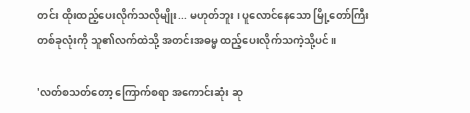တင်း ထိုးထည့်ပေးလိုက်သလိုမျိုး... မဟုတ်ဘူး ၊ ပူလောင်နေသော မြို့တော်ကြီးတစ်ခုလုံးကို သူ၏လက်ထဲသို့ အတင်းအဓမ္မ ထည့်ပေးလိုက်သကဲ့သို့ပင်။

'လတ်စသတ်တော့ ကြောက်စရာ အကောင်းဆုံး ဆု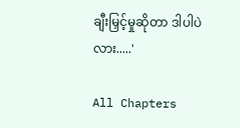ချီးမြှင့်မှုဆိုတာ ဒါပါပဲလား.....'

All Chapters